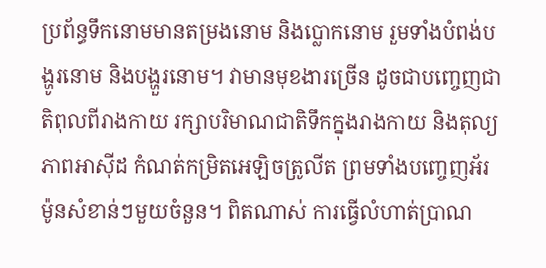ប្រព័ន្ធទឹកនោមមានតម្រងនោម និងប្លោកនោម រួមទាំងបំពង់បង្ហូរនោម និងបង្ហួរនោម។ វាមានមុខងារច្រើន ដូចជាបញ្ចេញជាតិពុលពីរាងកាយ រក្សាបរិមាណជាតិទឹកក្នុងរាងកាយ និងតុល្យភាពអាស៊ីដ កំណត់កម្រិតអេឡិចត្រូលីត ព្រមទាំងបញ្ចេញអ័រម៉ូនសំខាន់ៗមួយចំនួន។ ពិតណាស់ ការធ្វើលំហាត់ប្រាណ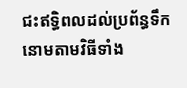ជះឥទ្ធិពលដល់ប្រព័ន្ធទឹកនោមតាមវិធីទាំង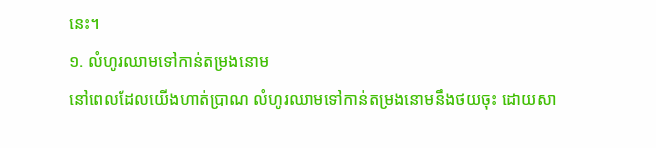នេះ។
១. លំហូរឈាមទៅកាន់តម្រងនោម
នៅពេលដែលយើងហាត់ប្រាណ លំហូរឈាមទៅកាន់តម្រងនោមនឹងថយចុះ ដោយសា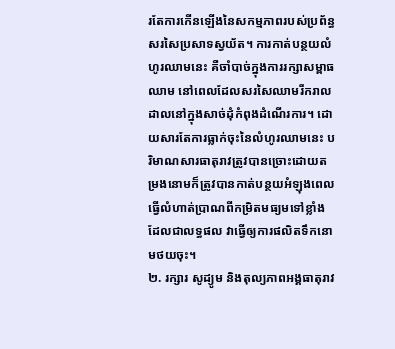រតែការកើនឡើងនៃសកម្មភាពរបស់ប្រព័ន្ធសរសៃប្រសាទស្វយ័ត។ ការកាត់បន្ថយលំហូរឈាមនេះ គឺចាំបាច់ក្នុងការរក្សាសម្ពាធឈាម នៅពេលដែលសរសៃឈាមរីករាលដាលនៅក្នុងសាច់ដុំកំពុងដំណើរការ។ ដោយសារតែការធ្លាក់ចុះនៃលំហូរឈាមនេះ បរិមាណសារធាតុរាវត្រូវបានច្រោះដោយតម្រងនោមក៏ត្រូវបានកាត់បន្ថយអំឡុងពេលធ្វើលំហាត់ប្រាណពីកម្រិតមធ្យមទៅខ្លាំង ដែលជាលទ្ធផល វាធ្វើឲ្យការផលិតទឹកនោមថយចុះ។
២. រក្សារ សូដ្យូម និងតុល្យភាពអង្គធាតុរាវ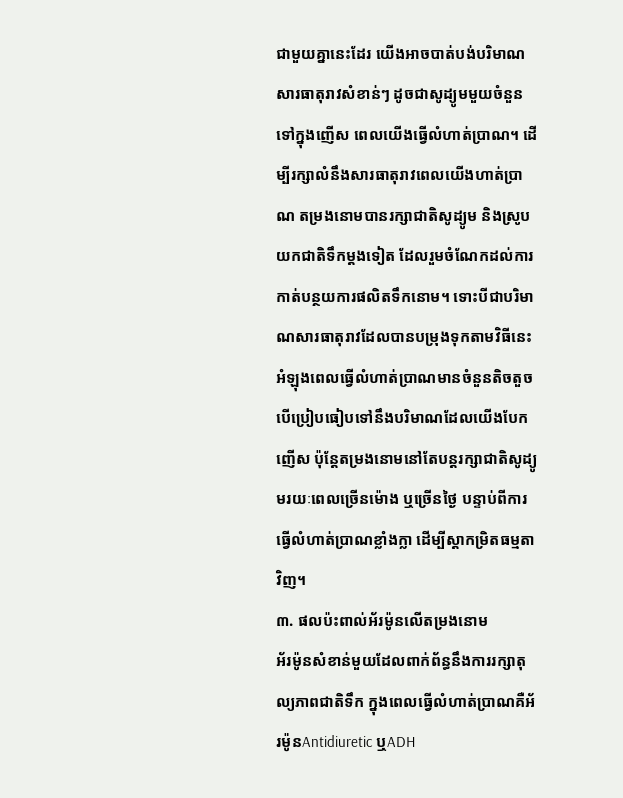ជាមួយគ្នានេះដែរ យើងអាចបាត់បង់បរិមាណសារធាតុរាវសំខាន់ៗ ដូចជាសូដ្យូមមួយចំនួនទៅក្នុងញើស ពេលយើងធ្វើលំហាត់ប្រាណ។ ដើម្បីរក្សាលំនឹងសារធាតុរាវពេលយើងហាត់ប្រាណ តម្រងនោមបានរក្សាជាតិសូដ្យូម និងស្រូបយកជាតិទឹកម្ដងទៀត ដែលរួមចំណែកដល់ការកាត់បន្ថយការផលិតទឹកនោម។ ទោះបីជាបរិមាណសារធាតុរាវដែលបានបម្រុងទុកតាមវិធីនេះ អំឡុងពេលធ្វើលំហាត់ប្រាណមានចំនួនតិចតួច បើប្រៀបធៀបទៅនឹងបរិមាណដែលយើងបែកញើស ប៉ុន្តែតម្រងនោមនៅតែបន្តរក្សាជាតិសូដ្យូមរយៈពេលច្រើនម៉ោង ឬច្រើនថ្ងៃ បន្ទាប់ពីការធ្វើលំហាត់ប្រាណខ្លាំងក្លា ដើម្បីស្តាកម្រិតធម្មតាវិញ។
៣. ផលប៉ះពាល់អ័រម៉ូនលើតម្រងនោម
អ័រម៉ូនសំខាន់មួយដែលពាក់ព័ន្ធនឹងការរក្សាតុល្យភាពជាតិទឹក ក្នុងពេលធ្វើលំហាត់ប្រាណគឺអ័រម៉ូនAntidiuretic ឬADH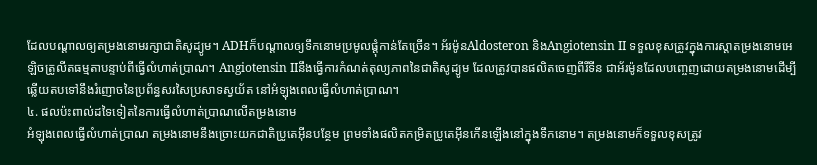ដែលបណ្ដាលឲ្យតម្រងនោមរក្សាជាតិសូដ្យូម។ ADHក៏បណ្ដាលឲ្យទឹកនោមប្រមូលផ្ដុំកាន់តែច្រើន។ អ័រម៉ូនAldosteron និងAngiotensin II ទទួលខុសត្រូវក្នុងការស្តាតម្រងនោមអេឡិចត្រូលីតធម្មតាបន្ទាប់ពីធ្វើលំហាត់ប្រាណ។ Angiotensin IIនឹងធ្វើការកំណត់តុល្យភាពនៃជាតិសូដ្យូម ដែលត្រូវបានផលិតចេញពីរីទីន ជាអ័រម៉ូនដែលបញ្ចេញដោយតម្រងនោមដើម្បីឆ្លើយតបទៅនឹងរំញោចនៃប្រព័ន្ធសរសៃប្រសាទស្វយ័ត នៅអំឡុងពេលធ្វើលំហាត់ប្រាណ។
៤. ផលប៉ះពាល់ដទៃទៀតនៃការធ្វើលំហាត់ប្រាណលើតម្រងនោម
អំឡុងពេលធ្វើលំហាត់ប្រាណ តម្រងនោមនឹងច្រោះយកជាតិប្រូតេអ៊ីនបន្ថែម ព្រមទាំងផលិតកម្រិតប្រូតេអ៊ីនកើនឡើងនៅក្នុងទឹកនោម។ តម្រងនោមក៏ទទួលខុសត្រូវ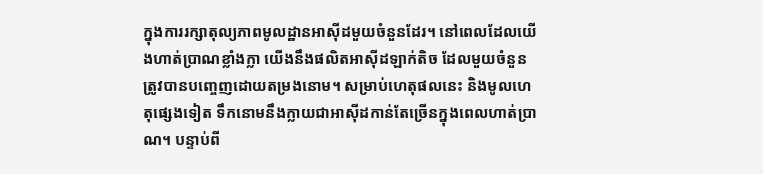ក្នុងការរក្សាតុល្យភាពមូលដ្ឋានអាស៊ីដមួយចំនួនដែរ។ នៅពេលដែលយើងហាត់ប្រាណខ្លាំងក្លា យើងនឹងផលិតអាស៊ីដឡាក់តិច ដែលមួយចំនួនត្រូវបានបញ្ចេញដោយតម្រងនោម។ សម្រាប់ហេតុផលនេះ និងមូលហេតុផ្សេងទៀត ទឹកនោមនឹងក្លាយជាអាស៊ីដកាន់តែច្រើនក្នុងពេលហាត់ប្រាណ។ បន្ទាប់ពី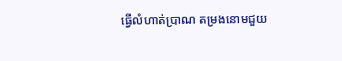ធ្វើលំហាត់ប្រាណ តម្រងនោមជួយ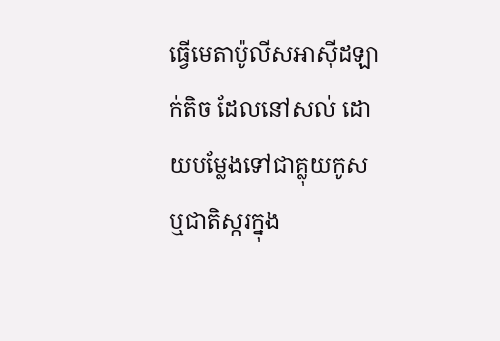ធ្វើមេតាប៉ូលីសអាស៊ីដឡាក់តិច ដែលនៅសល់ ដោយបម្លែងទៅជាគ្លុយកូស ឬជាតិស្ករក្នុង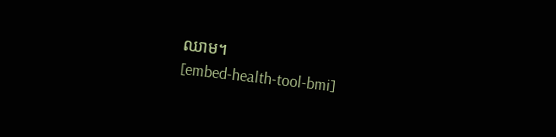ឈាម។
[embed-health-tool-bmi]